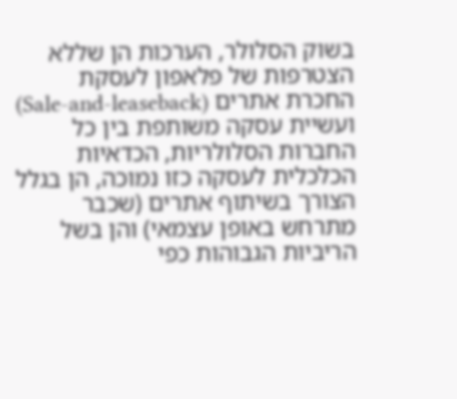בשוק הסלולר, הערכות הן שללא הצטרפות של פלאפון לעסקת החכרת אתרים (Sale-and-leaseback) ועשיית עסקה משותפת בין כל החברות הסלולריות, הכדאיות הכלכלית לעסקה כזו נמוכה, הן בגלל הצורך בשיתוף אתרים (שכבר מתרחש באופן עצמאי) והן בשל הריביות הגבוהות כפי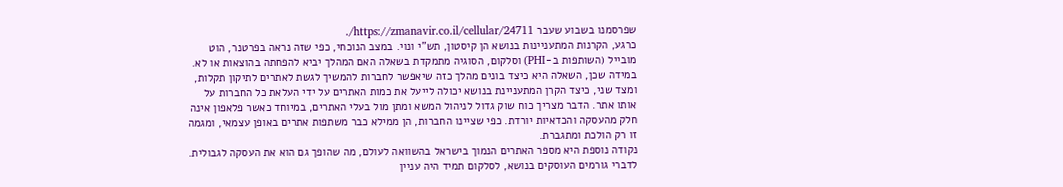שפרסמנו בשבוע שעבר https://zmanavir.co.il/cellular/24711/.
כרגע, הקרנות המתעניינות בנושא הן קיסטון, תש"י ונוי. במצב הנוכחי, כפי שזה נראה בפרטנר, הוט מובייל (השותפות ב-PHI) וסלקום, הסוגיה מתמקדת בשאלה האם המהלך יביא להפחתה בהוצאות או לא. במידה שכן, השאלה היא כיצד בונים מהלך כזה שיאפשר לחברות להמשיך לגשת לאתרים לתיקון תקלות, ומצד שני, כיצד הקרן המתעניינת בנושא יכולה לייעל את כמות האתרים על ידי העלאת כל החברות על אותו אתר. הדבר מצריך כוח שוק גדול לניהול המשא ומתן מול בעלי האתרים, במיוחד כאשר פלאפון אינה חלק מהעסקה והכדאיות יורדת. כפי שציינו החברות, הן ממילא כבר משתפות אתרים באופן עצמאי, ומגמה זו רק הולכת ומתגברת.
נקודה נוספת היא מספר האתרים הנמוך בישראל בהשוואה לעולם, מה שהופך גם הוא את העסקה לגבולית. לדברי גורמים העוסקים בנושא, לסלקום תמיד היה עניין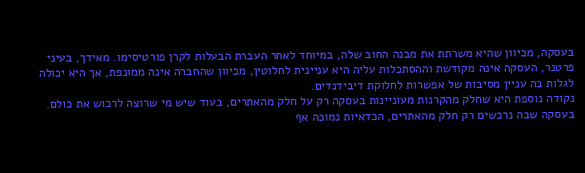בעסקה, מכיוון שהיא משרתת את מבנה החוב שלה, במיוחד לאחר העברת הבעלות לקרן פורטיסימו. מאידך, בעיני פרטנר, העסקה אינה מקודשת וההסתכלות עליה היא עניינית לחלוטין, מכיוון שהחברה אינה ממונפת, אך היא יכולה לגלות בה עניין מסיבות של אפשרות לחלוקת דיבידנדים.
נקודה נוספת היא שחלק מהקרנות מעוניינות בעסקה רק על חלק מהאתרים, בעוד שיש מי שרוצה לרכוש את כולם. בעסקה שבה נרכשים רק חלק מהאתרים, הכדאיות נמוכה אף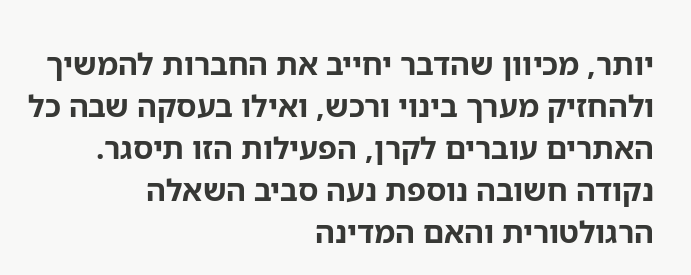יותר, מכיוון שהדבר יחייב את החברות להמשיך ולהחזיק מערך בינוי ורכש, ואילו בעסקה שבה כל האתרים עוברים לקרן, הפעילות הזו תיסגר.
נקודה חשובה נוספת נעה סביב השאלה הרגולטורית והאם המדינה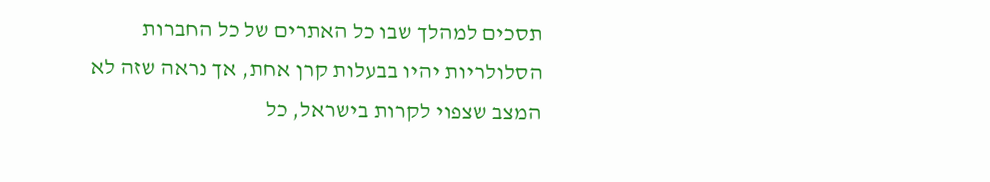תסכים למהלך שבו כל האתרים של כל החברות הסלולריות יהיו בבעלות קרן אחת, אך נראה שזה לא המצב שצפוי לקרות בישראל, כל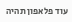עוד פלאפון תהיה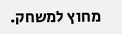מחוץ למשחק.